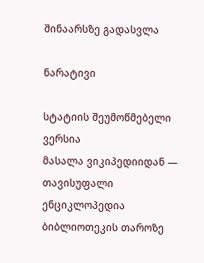შინაარსზე გადასვლა

ნარატივი

სტატიის შეუმოწმებელი ვერსია
მასალა ვიკიპედიიდან — თავისუფალი ენციკლოპედია
ბიბლიოთეკის თაროზე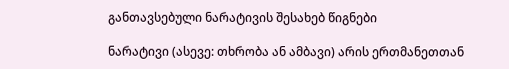განთავსებული ნარატივის შესახებ წიგნები

ნარატივი (ასევე: თხრობა ან ამბავი) არის ერთმანეთთან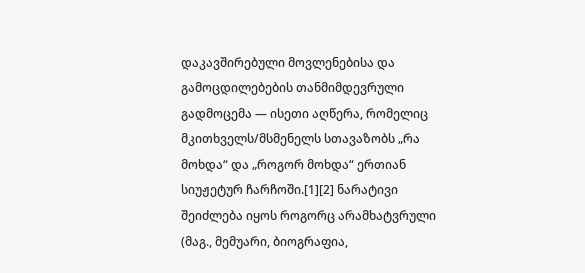დაკავშირებული მოვლენებისა და გამოცდილებების თანმიმდევრული გადმოცემა — ისეთი აღწერა, რომელიც მკითხველს/მსმენელს სთავაზობს „რა მოხდა“ და „როგორ მოხდა“ ერთიან სიუჟეტურ ჩარჩოში.[1][2] ნარატივი შეიძლება იყოს როგორც არამხატვრული (მაგ., მემუარი, ბიოგრაფია,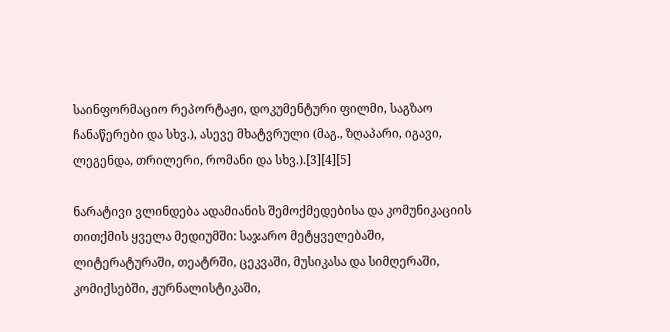საინფორმაციო რეპორტაჟი, დოკუმენტური ფილმი, საგზაო ჩანაწერები და სხვ.), ასევე მხატვრული (მაგ., ზღაპარი, იგავი, ლეგენდა, თრილერი, რომანი და სხვ.).[3][4][5]

ნარატივი ვლინდება ადამიანის შემოქმედებისა და კომუნიკაციის თითქმის ყველა მედიუმში: საჯარო მეტყველებაში, ლიტერატურაში, თეატრში, ცეკვაში, მუსიკასა და სიმღერაში, კომიქსებში, ჟურნალისტიკაში,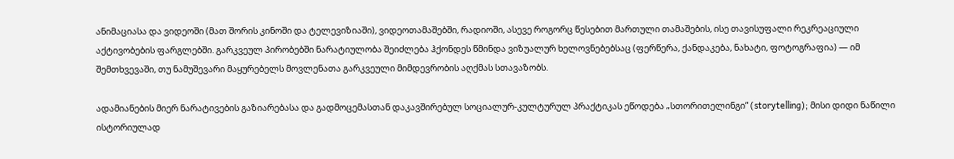ანიმაციასა და ვიდეოში (მათ შორის კინოში და ტელევიზიაში), ვიდეოთამაშებში, რადიოში, ასევე როგორც წესებით მართული თამაშების, ისე თავისუფალი რეკრეაციული აქტივობების ფარგლებში. გარკვეულ პირობებში ნარატიულობა შეიძლება ჰქონდეს წმინდა ვიზუალურ ხელოვნებებსაც (ფერწერა, ქანდაკება, ნახატი, ფოტოგრაფია) — იმ შემთხვევაში, თუ ნამუშევარი მაყურებელს მოვლენათა გარკვეული მიმდევრობის აღქმას სთავაზობს.

ადამიანების მიერ ნარატივების გაზიარებასა და გადმოცემასთან დაკავშირებულ სოციალურ-კულტურულ პრაქტიკას ეწოდება „სთორითელინგი“ (storytelling); მისი დიდი ნაწილი ისტორიულად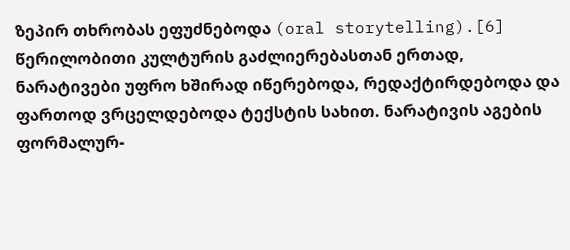ზეპირ თხრობას ეფუძნებოდა (oral storytelling).[6] წერილობითი კულტურის გაძლიერებასთან ერთად, ნარატივები უფრო ხშირად იწერებოდა, რედაქტირდებოდა და ფართოდ ვრცელდებოდა ტექსტის სახით. ნარატივის აგების ფორმალურ-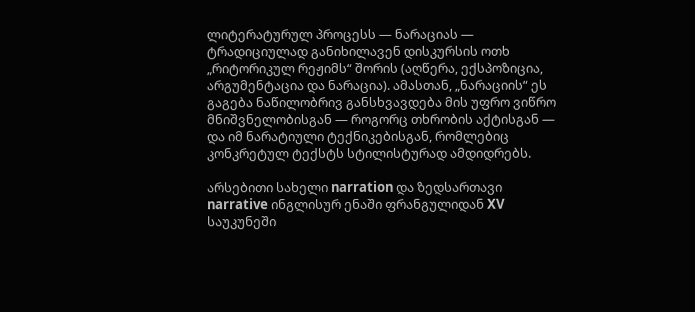ლიტერატურულ პროცესს — ნარაციას — ტრადიციულად განიხილავენ დისკურსის ოთხ „რიტორიკულ რეჟიმს“ შორის (აღწერა, ექსპოზიცია, არგუმენტაცია და ნარაცია). ამასთან, „ნარაციის“ ეს გაგება ნაწილობრივ განსხვავდება მის უფრო ვიწრო მნიშვნელობისგან — როგორც თხრობის აქტისგან — და იმ ნარატიული ტექნიკებისგან, რომლებიც კონკრეტულ ტექსტს სტილისტურად ამდიდრებს.

არსებითი სახელი narration და ზედსართავი narrative ინგლისურ ენაში ფრანგულიდან XV საუკუნეში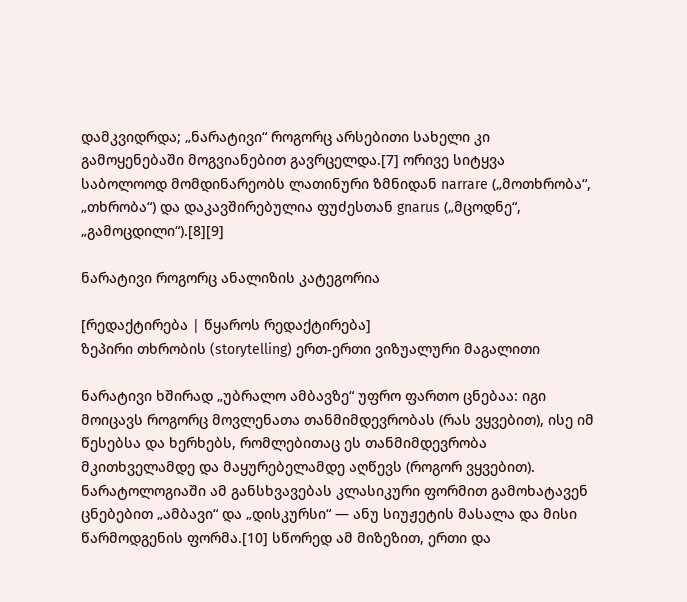დამკვიდრდა; „ნარატივი“ როგორც არსებითი სახელი კი გამოყენებაში მოგვიანებით გავრცელდა.[7] ორივე სიტყვა საბოლოოდ მომდინარეობს ლათინური ზმნიდან narrare („მოთხრობა“, „თხრობა“) და დაკავშირებულია ფუძესთან gnarus („მცოდნე“, „გამოცდილი“).[8][9]

ნარატივი როგორც ანალიზის კატეგორია

[რედაქტირება | წყაროს რედაქტირება]
ზეპირი თხრობის (storytelling) ერთ-ერთი ვიზუალური მაგალითი

ნარატივი ხშირად „უბრალო ამბავზე“ უფრო ფართო ცნებაა: იგი მოიცავს როგორც მოვლენათა თანმიმდევრობას (რას ვყვებით), ისე იმ წესებსა და ხერხებს, რომლებითაც ეს თანმიმდევრობა მკითხველამდე და მაყურებელამდე აღწევს (როგორ ვყვებით). ნარატოლოგიაში ამ განსხვავებას კლასიკური ფორმით გამოხატავენ ცნებებით „ამბავი“ და „დისკურსი“ — ანუ სიუჟეტის მასალა და მისი წარმოდგენის ფორმა.[10] სწორედ ამ მიზეზით, ერთი და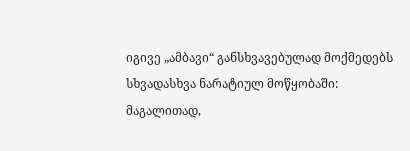იგივე „ამბავი“ განსხვავებულად მოქმედებს სხვადასხვა ნარატიულ მოწყობაში: მაგალითად,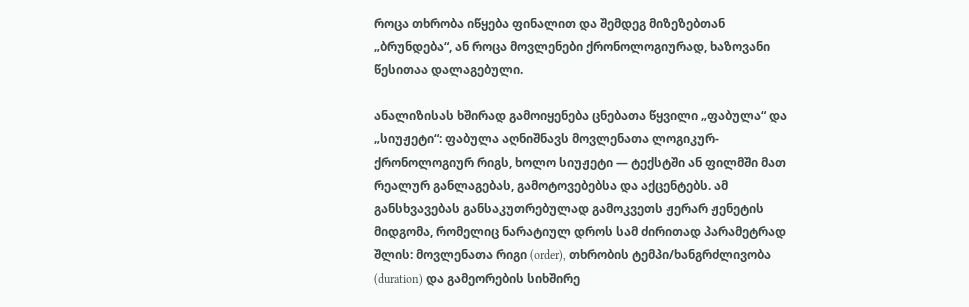როცა თხრობა იწყება ფინალით და შემდეგ მიზეზებთან „ბრუნდება“, ან როცა მოვლენები ქრონოლოგიურად, ხაზოვანი წესითაა დალაგებული.

ანალიზისას ხშირად გამოიყენება ცნებათა წყვილი „ფაბულა“ და „სიუჟეტი“: ფაბულა აღნიშნავს მოვლენათა ლოგიკურ-ქრონოლოგიურ რიგს, ხოლო სიუჟეტი — ტექსტში ან ფილმში მათ რეალურ განლაგებას, გამოტოვებებსა და აქცენტებს. ამ განსხვავებას განსაკუთრებულად გამოკვეთს ჟერარ ჟენეტის მიდგომა, რომელიც ნარატიულ დროს სამ ძირითად პარამეტრად შლის: მოვლენათა რიგი (order), თხრობის ტემპი/ხანგრძლივობა (duration) და გამეორების სიხშირე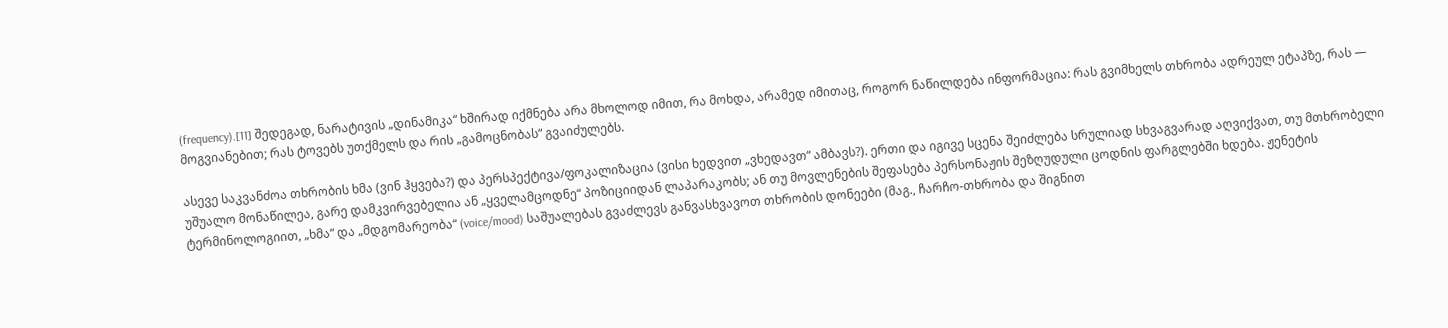(frequency).[11] შედეგად, ნარატივის „დინამიკა“ ხშირად იქმნება არა მხოლოდ იმით, რა მოხდა, არამედ იმითაც, როგორ ნაწილდება ინფორმაცია: რას გვიმხელს თხრობა ადრეულ ეტაპზე, რას — მოგვიანებით; რას ტოვებს უთქმელს და რის „გამოცნობას“ გვაიძულებს.

ასევე საკვანძოა თხრობის ხმა (ვინ ჰყვება?) და პერსპექტივა/ფოკალიზაცია (ვისი ხედვით „ვხედავთ“ ამბავს?). ერთი და იგივე სცენა შეიძლება სრულიად სხვაგვარად აღვიქვათ, თუ მთხრობელი უშუალო მონაწილეა, გარე დამკვირვებელია ან „ყველამცოდნე“ პოზიციიდან ლაპარაკობს; ან თუ მოვლენების შეფასება პერსონაჟის შეზღუდული ცოდნის ფარგლებში ხდება. ჟენეტის ტერმინოლოგიით, „ხმა“ და „მდგომარეობა“ (voice/mood) საშუალებას გვაძლევს განვასხვავოთ თხრობის დონეები (მაგ., ჩარჩო-თხრობა და შიგნით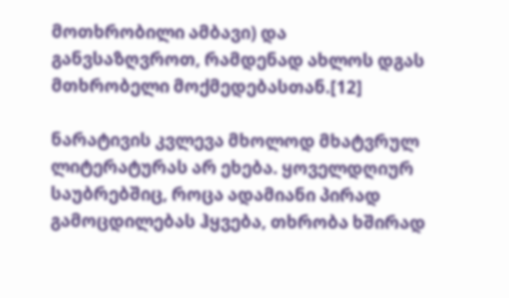მოთხრობილი ამბავი) და განვსაზღვროთ, რამდენად ახლოს დგას მთხრობელი მოქმედებასთან.[12]

ნარატივის კვლევა მხოლოდ მხატვრულ ლიტერატურას არ ეხება. ყოველდღიურ საუბრებშიც, როცა ადამიანი პირად გამოცდილებას ჰყვება, თხრობა ხშირად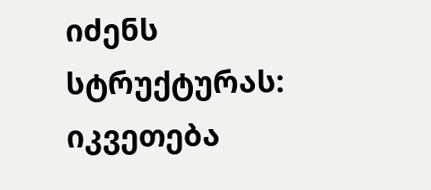იძენს სტრუქტურას: იკვეთება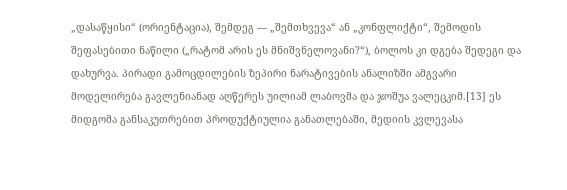„დასაწყისი“ (ორიენტაცია), შემდეგ — „შემთხვევა“ ან „კონფლიქტი“, შემოდის შეფასებითი ნაწილი („რატომ არის ეს მნიშვნელოვანი?“), ბოლოს კი დგება შედეგი და დახურვა. პირადი გამოცდილების ზეპირი ნარატივების ანალიზში ამგვარი მოდელირება გავლენიანად აღწერეს უილიამ ლაბოვმა და ჯოშუა ვალეცკიმ.[13] ეს მიდგომა განსაკუთრებით პროდუქტიულია განათლებაში, მედიის კვლევასა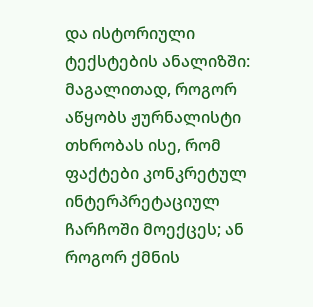და ისტორიული ტექსტების ანალიზში: მაგალითად, როგორ აწყობს ჟურნალისტი თხრობას ისე, რომ ფაქტები კონკრეტულ ინტერპრეტაციულ ჩარჩოში მოექცეს; ან როგორ ქმნის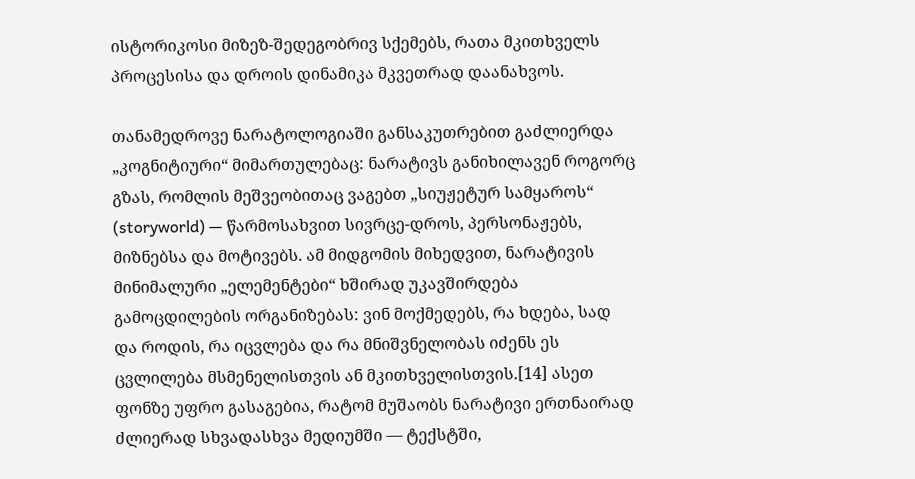ისტორიკოსი მიზეზ-შედეგობრივ სქემებს, რათა მკითხველს პროცესისა და დროის დინამიკა მკვეთრად დაანახვოს.

თანამედროვე ნარატოლოგიაში განსაკუთრებით გაძლიერდა „კოგნიტიური“ მიმართულებაც: ნარატივს განიხილავენ როგორც გზას, რომლის მეშვეობითაც ვაგებთ „სიუჟეტურ სამყაროს“ (storyworld) — წარმოსახვით სივრცე-დროს, პერსონაჟებს, მიზნებსა და მოტივებს. ამ მიდგომის მიხედვით, ნარატივის მინიმალური „ელემენტები“ ხშირად უკავშირდება გამოცდილების ორგანიზებას: ვინ მოქმედებს, რა ხდება, სად და როდის, რა იცვლება და რა მნიშვნელობას იძენს ეს ცვლილება მსმენელისთვის ან მკითხველისთვის.[14] ასეთ ფონზე უფრო გასაგებია, რატომ მუშაობს ნარატივი ერთნაირად ძლიერად სხვადასხვა მედიუმში — ტექსტში,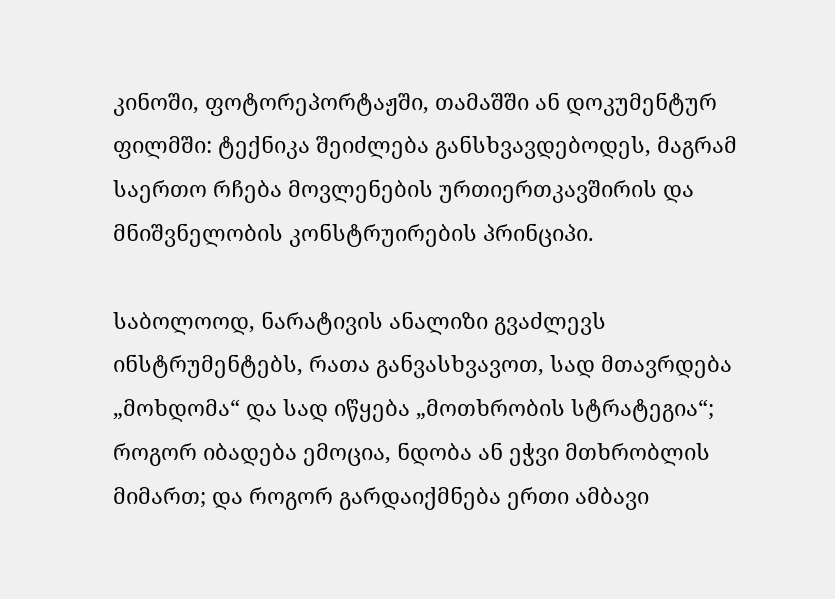კინოში, ფოტორეპორტაჟში, თამაშში ან დოკუმენტურ ფილმში: ტექნიკა შეიძლება განსხვავდებოდეს, მაგრამ საერთო რჩება მოვლენების ურთიერთკავშირის და მნიშვნელობის კონსტრუირების პრინციპი.

საბოლოოდ, ნარატივის ანალიზი გვაძლევს ინსტრუმენტებს, რათა განვასხვავოთ, სად მთავრდება „მოხდომა“ და სად იწყება „მოთხრობის სტრატეგია“; როგორ იბადება ემოცია, ნდობა ან ეჭვი მთხრობლის მიმართ; და როგორ გარდაიქმნება ერთი ამბავი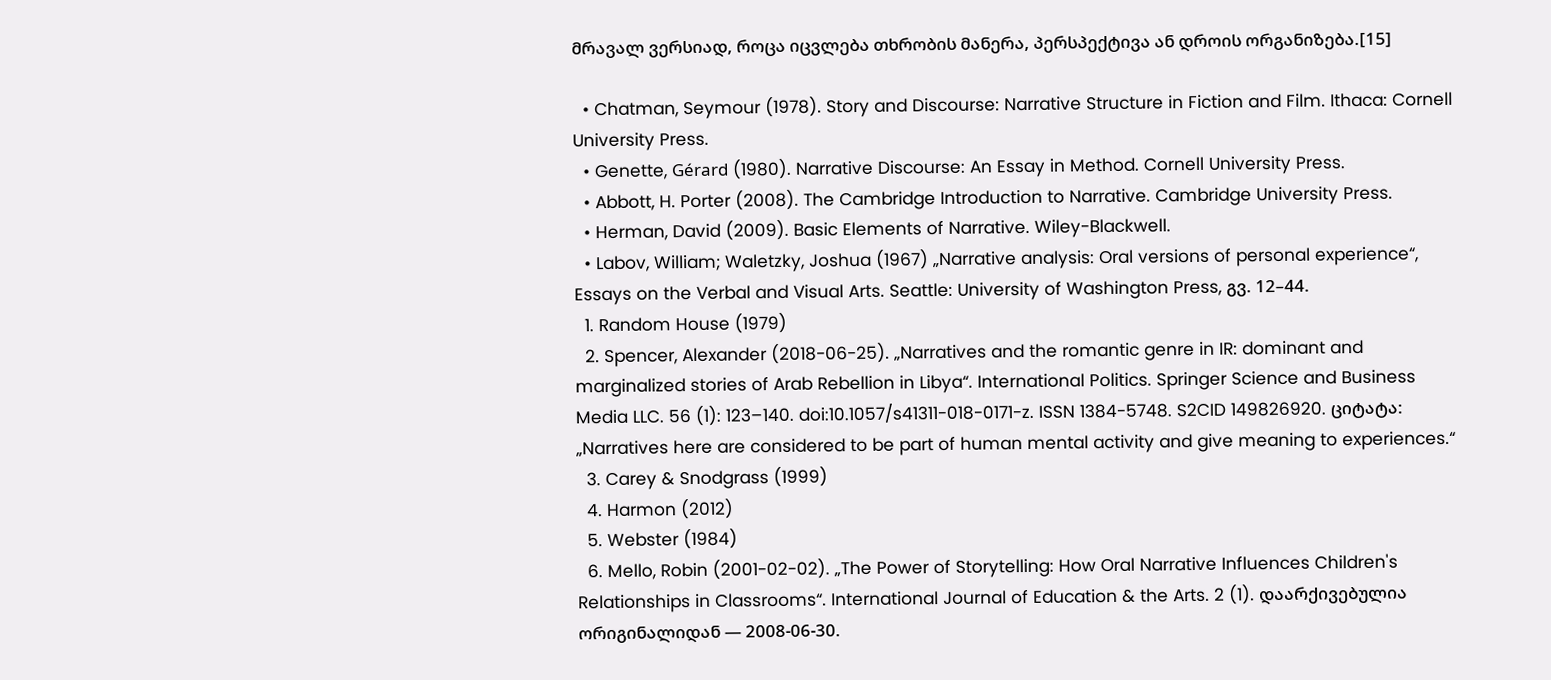მრავალ ვერსიად, როცა იცვლება თხრობის მანერა, პერსპექტივა ან დროის ორგანიზება.[15]

  • Chatman, Seymour (1978). Story and Discourse: Narrative Structure in Fiction and Film. Ithaca: Cornell University Press.
  • Genette, Gérard (1980). Narrative Discourse: An Essay in Method. Cornell University Press.
  • Abbott, H. Porter (2008). The Cambridge Introduction to Narrative. Cambridge University Press.
  • Herman, David (2009). Basic Elements of Narrative. Wiley-Blackwell.
  • Labov, William; Waletzky, Joshua (1967) „Narrative analysis: Oral versions of personal experience“, Essays on the Verbal and Visual Arts. Seattle: University of Washington Press, გვ. 12–44.
  1. Random House (1979)
  2. Spencer, Alexander (2018-06-25). „Narratives and the romantic genre in IR: dominant and marginalized stories of Arab Rebellion in Libya“. International Politics. Springer Science and Business Media LLC. 56 (1): 123–140. doi:10.1057/s41311-018-0171-z. ISSN 1384-5748. S2CID 149826920. ციტატა: „Narratives here are considered to be part of human mental activity and give meaning to experiences.“
  3. Carey & Snodgrass (1999)
  4. Harmon (2012)
  5. Webster (1984)
  6. Mello, Robin (2001-02-02). „The Power of Storytelling: How Oral Narrative Influences Children's Relationships in Classrooms“. International Journal of Education & the Arts. 2 (1). დაარქივებულია ორიგინალიდან — 2008-06-30.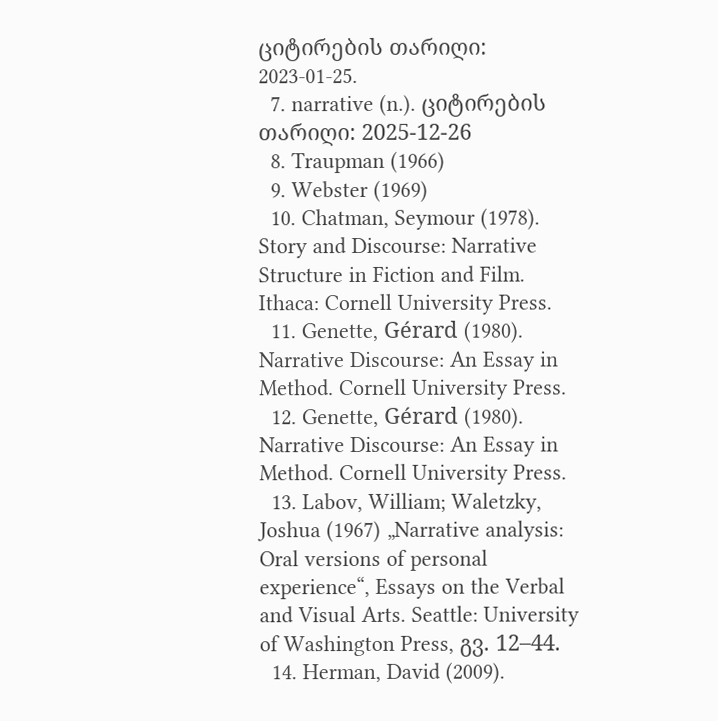ციტირების თარიღი: 2023-01-25.
  7. narrative (n.). ციტირების თარიღი: 2025-12-26
  8. Traupman (1966)
  9. Webster (1969)
  10. Chatman, Seymour (1978). Story and Discourse: Narrative Structure in Fiction and Film. Ithaca: Cornell University Press.
  11. Genette, Gérard (1980). Narrative Discourse: An Essay in Method. Cornell University Press.
  12. Genette, Gérard (1980). Narrative Discourse: An Essay in Method. Cornell University Press.
  13. Labov, William; Waletzky, Joshua (1967) „Narrative analysis: Oral versions of personal experience“, Essays on the Verbal and Visual Arts. Seattle: University of Washington Press, გვ. 12–44.
  14. Herman, David (2009).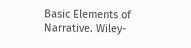Basic Elements of Narrative. Wiley-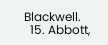Blackwell.
  15. Abbott,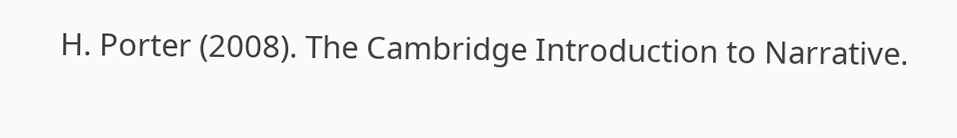H. Porter (2008). The Cambridge Introduction to Narrative.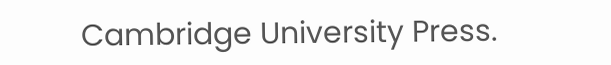Cambridge University Press.